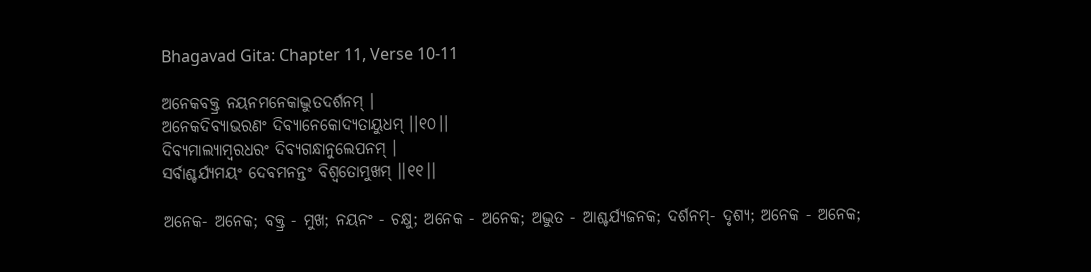Bhagavad Gita: Chapter 11, Verse 10-11

ଅନେକବକ୍ତ୍ର ନୟନମନେକାଦ୍ଭୁତଦର୍ଶନମ୍ ।
ଅନେକଦିବ୍ୟାଭରଣଂ ଦିବ୍ୟାନେକୋଦ୍ୟତାୟୁଧମ୍ ।।୧୦।।
ଦିବ୍ୟମାଲ୍ୟାମ୍ବରଧରଂ ଦିବ୍ୟଗନ୍ଧାନୁଲେପନମ୍ ।
ସର୍ବାଶ୍ଚର୍ଯ୍ୟମୟଂ ଦେବମନନ୍ତଂ ବିଶ୍ୱତୋମୁଖମ୍ ।।୧୧।।

ଅନେକ- ଅନେକ; ବକ୍ତ୍ର - ମୁଖ; ନୟନଂ - ଚକ୍ଷୁ; ଅନେକ - ଅନେକ; ଅଦ୍ଭୁତ - ଆଶ୍ଚର୍ଯ୍ୟଜନକ; ଦର୍ଶନମ୍‌- ଦୃଶ୍ୟ; ଅନେକ - ଅନେକ;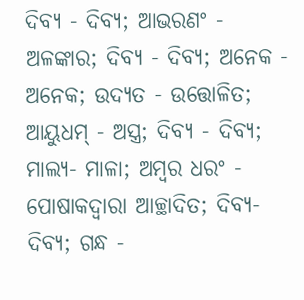ଦିବ୍ୟ - ଦିବ୍ୟ; ଆଭରଣଂ - ଅଳଙ୍କାର; ଦିବ୍ୟ - ଦିବ୍ୟ; ଅନେକ - ଅନେକ; ଉଦ୍ୟତ - ଉତ୍ତୋଳିତ; ଆୟୁଧମ୍ - ଅସ୍ତ୍ର; ଦିବ୍ୟ - ଦିବ୍ୟ; ମାଲ୍ୟ- ମାଳା; ଅମ୍ବର ଧରଂ - ପୋଷାକଦ୍ୱାରା ଆଚ୍ଛାଦିତ; ଦିବ୍ୟ- ଦିବ୍ୟ; ଗନ୍ଧ -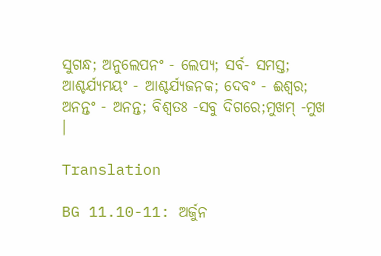ସୁଗନ୍ଧ; ଅନୁଲେପନଂ - ଲେପ୍ୟ; ସର୍ବ- ସମସ୍ତ; ଆଶ୍ଚର୍ଯ୍ୟମୟଂ - ଆଶ୍ଚର୍ଯ୍ୟଜନକ; ଦେବଂ - ଈଶ୍ୱର; ଅନନ୍ତଂ - ଅନନ୍ତ; ବିଶ୍ୱତଃ -ସବୁ ଦିଗରେ;ମୁଖମ୍ -ମୁଖ ।

Translation

BG 11.10-11: ଅର୍ଜୁନ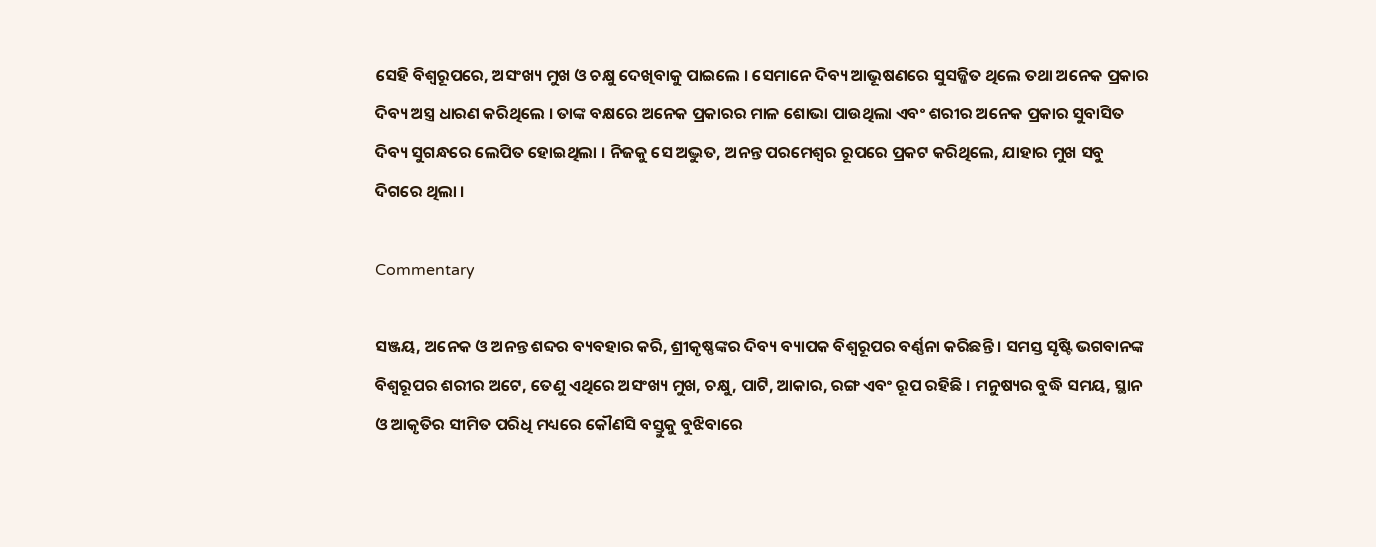ସେହି ବିଶ୍ୱରୂପରେ, ଅସଂଖ୍ୟ ମୁଖ ଓ ଚକ୍ଷୁ ଦେଖିବାକୁ ପାଇଲେ । ସେମାନେ ଦିବ୍ୟ ଆଭୂଷଣରେ ସୁସଜ୍ଜିତ ଥିଲେ ତଥା ଅନେକ ପ୍ରକାର ଦିବ୍ୟ ଅସ୍ତ୍ର ଧାରଣ କରିଥିଲେ । ତାଙ୍କ ବକ୍ଷରେ ଅନେକ ପ୍ରକାରର ମାଳ ଶୋଭା ପାଉଥିଲା ଏବଂ ଶରୀର ଅନେକ ପ୍ରକାର ସୁବାସିତ ଦିବ୍ୟ ସୁଗନ୍ଧରେ ଲେପିତ ହୋଇଥିଲା । ନିଜକୁ ସେ ଅଦ୍ଭୁତ, ଅନନ୍ତ ପରମେଶ୍ୱର ରୂପରେ ପ୍ରକଟ କରିଥିଲେ, ଯାହାର ମୁଖ ସବୁ ଦିଗରେ ଥିଲା ।

Commentary

ସଞ୍ଜୟ, ଅନେକ ଓ ଅନନ୍ତ ଶବ୍ଦର ବ୍ୟବହାର କରି, ଶ୍ରୀକୃଷ୍ଣଙ୍କର ଦିବ୍ୟ ବ୍ୟାପକ ବିଶ୍ୱରୂପର ବର୍ଣ୍ଣନା କରିଛନ୍ତି । ସମସ୍ତ ସୃଷ୍ଟି ଭଗବାନଙ୍କ ବିଶ୍ୱରୂପର ଶରୀର ଅଟେ, ତେଣୁ ଏଥିରେ ଅସଂଖ୍ୟ ମୁଖ, ଚକ୍ଷୁ, ପାଟି, ଆକାର, ରଙ୍ଗ ଏବଂ ରୂପ ରହିଛି । ମନୁଷ୍ୟର ବୁଦ୍ଧି ସମୟ, ସ୍ଥାନ ଓ ଆକୃତିର ସୀମିତ ପରିଧି ମଧ୍ୟରେ କୌଣସି ବସ୍ତୁକୁ ବୁଝିବାରେ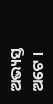ଅଭ୍ୟସ୍ତ ଅଟେ ।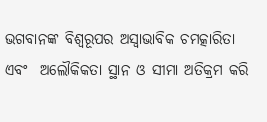ଭଗବାନଙ୍କ ବିଶ୍ୱରୂପର ଅସ୍ୱାଭାବିକ ଚମତ୍କାରିତା ଏବଂ  ଅଲୌକିକତା ସ୍ଥାନ ଓ ସୀମା ଅତିକ୍ରମ କରି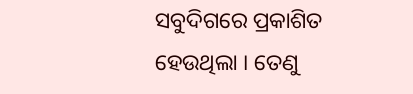ସବୁଦିଗରେ ପ୍ରକାଶିତ ହେଉଥିଲା । ତେଣୁ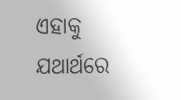ଏହାକୁ ଯଥାର୍ଥରେ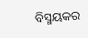ବିସ୍ମୟକର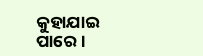କୁହାଯାଇ ପାରେ ।